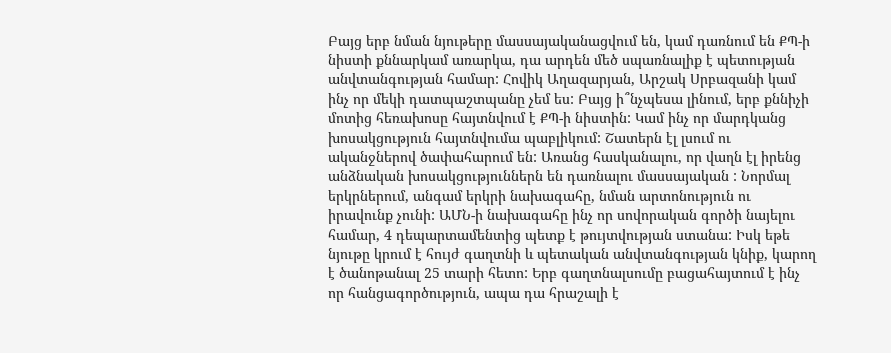Բայց երբ նման նյութերը մասսայականացվում են, կամ դառնում են ՔՊ-ի նիստի քննարկամ առարկա, դա արդեն մեծ սպառնալիք է պետության անվտանգության համար: Հովիկ Աղազարյան, Արշակ Սրբազանի կամ ինչ որ մեկի դատպաշտպանը չեմ ես: Բայց ի՞նչպեսա լինում, երբ քննիչի մոտից հեռախոսը հայտնվում է ՔՊ-ի նիստին: Կամ ինչ որ մարդկանց խոսակցություն հայտնվումա պաբլիկում: Շատերն էլ լսում ու ականջներով ծափահարում են: Առանց հասկանալու, որ վաղն էլ իրենց անձնական խոսակցություններն են դառնալու մասսայական : Նորմալ երկրներում, անգամ երկրի նախագահը, նման արտոնություն ու իրավունք չունի: ԱՄՆ-ի նախագահը ինչ որ սովորական գործի նայելու համար, 4 դեպարտամենտից պետք է թույտվության ստանա: Իսկ եթե նյութը կրում է հույժ գաղտնի և պետական անվտանգության կնիք, կարող է ծանոթանալ 25 տարի հետո: Երբ գաղտնալսումը բացահայտում է ինչ որ հանցագործություն, ապա դա հրաշալի է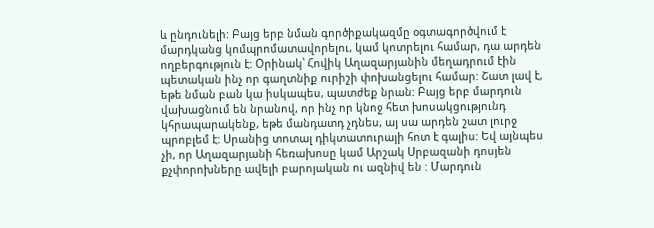և ընդունելի: Բայց երբ նման գործիքակազմը օգտագործվում է մարդկանց կոմպրոմատավորելու, կամ կոտրելու համար, դա արդեն ողբերգություն է: Օրինակ՝ Հովիկ Աղազարյանին մեղադրում էին պետական ինչ որ գաղտնիք ուրիշի փոխանցելու համար: Շատ լավ է, եթե նման բան կա իսկապես, պատժեք նրան: Բայց երբ մարդուն վախացնում են նրանով, որ ինչ որ կնոջ հետ խոսակցությունդ կհրապարակենք, եթե մանդատդ չդնես, այ սա արդեն շատ լուրջ պրոբլեմ է: Սրանից տոտալ դիկտատուրայի հոտ է գալիս: Եվ այնպես չի, որ Աղազարյանի հեռախոսը կամ Արշակ Սրբազանի դոսյեն քչփորոխները ավելի բարոյական ու ազնիվ են : Մարդուն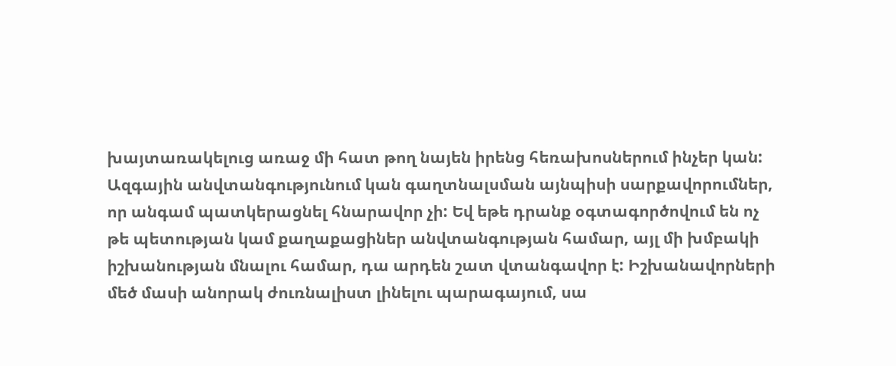խայտառակելուց առաջ մի հատ թող նայեն իրենց հեռախոսներում ինչեր կան:
Ազգային անվտանգությունում կան գաղտնալսման այնպիսի սարքավորումներ, որ անգամ պատկերացնել հնարավոր չի: Եվ եթե դրանք օգտագործովում են ոչ թե պետության կամ քաղաքացիներ անվտանգության համար, այլ մի խմբակի իշխանության մնալու համար, դա արդեն շատ վտանգավոր է: Իշխանավորների մեծ մասի անորակ ժուռնալիստ լինելու պարագայում, սա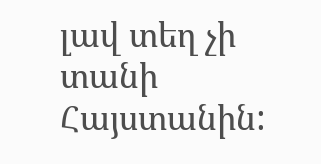լավ տեղ չի տանի Հայստանին: